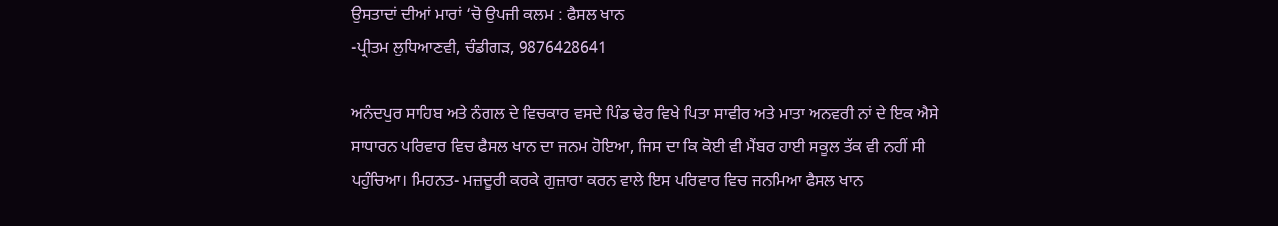ਉਸਤਾਦਾਂ ਦੀਆਂ ਮਾਰਾਂ ‘ਚੋ ਉਪਜੀ ਕਲਮ : ਫੈਸਲ ਖਾਨ
-ਪ੍ਰੀਤਮ ਲੁਧਿਆਣਵੀ, ਚੰਡੀਗੜ, 9876428641

ਅਨੰਦਪੁਰ ਸਾਹਿਬ ਅਤੇ ਨੰਗਲ ਦੇ ਵਿਚਕਾਰ ਵਸਦੇ ਪਿੰਡ ਢੇਰ ਵਿਖੇ ਪਿਤਾ ਸਾਵੀਰ ਅਤੇ ਮਾਤਾ ਅਨਵਰੀ ਨਾਂ ਦੇ ਇਕ ਐਸੇ ਸਾਧਾਰਨ ਪਰਿਵਾਰ ਵਿਚ ਫੈਸਲ ਖਾਨ ਦਾ ਜਨਮ ਹੋਇਆ, ਜਿਸ ਦਾ ਕਿ ਕੋਈ ਵੀ ਮੈਂਬਰ ਹਾਈ ਸਕੂਲ ਤੱਕ ਵੀ ਨਹੀਂ ਸੀ ਪਹੁੰਚਿਆ। ਮਿਹਨਤ- ਮਜ਼ਦੂਰੀ ਕਰਕੇ ਗੁਜ਼ਾਰਾ ਕਰਨ ਵਾਲੇ ਇਸ ਪਰਿਵਾਰ ਵਿਚ ਜਨਮਿਆ ਫੈਸਲ ਖਾਨ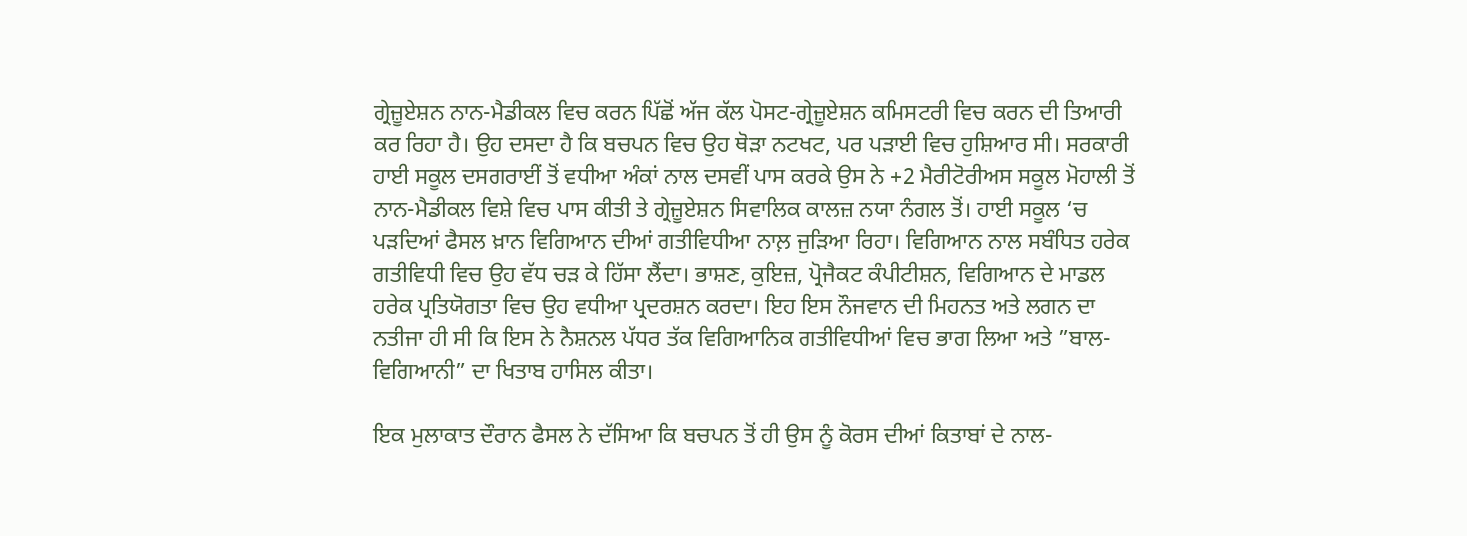ਗ੍ਰੇਜ਼ੂਏਸ਼ਨ ਨਾਨ-ਮੈਡੀਕਲ ਵਿਚ ਕਰਨ ਪਿੱਛੋਂ ਅੱਜ ਕੱਲ ਪੋਸਟ-ਗ੍ਰੇਜ਼ੂਏਸ਼ਨ ਕਮਿਸਟਰੀ ਵਿਚ ਕਰਨ ਦੀ ਤਿਆਰੀ ਕਰ ਰਿਹਾ ਹੈ। ਉਹ ਦਸਦਾ ਹੈ ਕਿ ਬਚਪਨ ਵਿਚ ਉਹ ਥੋੜਾ ਨਟਖਟ, ਪਰ ਪੜਾਈ ਵਿਚ ਹੁਸ਼ਿਆਰ ਸੀ। ਸਰਕਾਰੀ ਹਾਈ ਸਕੂਲ ਦਸਗਰਾਈਂ ਤੋਂ ਵਧੀਆ ਅੰਕਾਂ ਨਾਲ ਦਸਵੀਂ ਪਾਸ ਕਰਕੇ ਉਸ ਨੇ +2 ਮੈਰੀਟੋਰੀਅਸ ਸਕੂਲ ਮੋਹਾਲੀ ਤੋਂ ਨਾਨ-ਮੈਡੀਕਲ ਵਿਸ਼ੇ ਵਿਚ ਪਾਸ ਕੀਤੀ ਤੇ ਗ੍ਰੇਜ਼ੂਏਸ਼ਨ ਸਿਵਾਲਿਕ ਕਾਲਜ਼ ਨਯਾ ਨੰਗਲ ਤੋਂ। ਹਾਈ ਸਕੂਲ ‘ਚ ਪੜਦਿਆਂ ਫੈਸਲ ਖ਼ਾਨ ਵਿਗਿਆਨ ਦੀਆਂ ਗਤੀਵਿਧੀਆ ਨਾਲ਼ ਜੁੜਿਆ ਰਿਹਾ। ਵਿਗਿਆਨ ਨਾਲ ਸਬੰਧਿਤ ਹਰੇਕ ਗਤੀਵਿਧੀ ਵਿਚ ਉਹ ਵੱਧ ਚੜ ਕੇ ਹਿੱਸਾ ਲੈਂਦਾ। ਭਾਸ਼ਣ, ਕੁਇਜ਼, ਪ੍ਰੋਜੈਕਟ ਕੰਪੀਟੀਸ਼ਨ, ਵਿਗਿਆਨ ਦੇ ਮਾਡਲ ਹਰੇਕ ਪ੍ਰਤਿਯੋਗਤਾ ਵਿਚ ਉਹ ਵਧੀਆ ਪ੍ਰਦਰਸ਼ਨ ਕਰਦਾ। ਇਹ ਇਸ ਨੌਜਵਾਨ ਦੀ ਮਿਹਨਤ ਅਤੇ ਲਗਨ ਦਾ ਨਤੀਜਾ ਹੀ ਸੀ ਕਿ ਇਸ ਨੇ ਨੈਸ਼ਨਲ ਪੱਧਰ ਤੱਕ ਵਿਗਿਆਨਿਕ ਗਤੀਵਿਧੀਆਂ ਵਿਚ ਭਾਗ ਲਿਆ ਅਤੇ ”ਬਾਲ-ਵਿਗਿਆਨੀ” ਦਾ ਖਿਤਾਬ ਹਾਸਿਲ ਕੀਤਾ।

ਇਕ ਮੁਲਾਕਾਤ ਦੌਰਾਨ ਫੈਸਲ ਨੇ ਦੱਸਿਆ ਕਿ ਬਚਪਨ ਤੋਂ ਹੀ ਉਸ ਨੂੰ ਕੋਰਸ ਦੀਆਂ ਕਿਤਾਬਾਂ ਦੇ ਨਾਲ-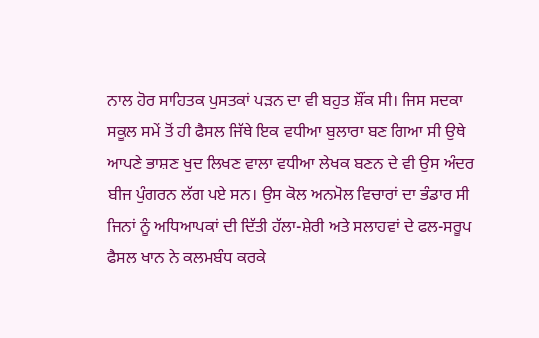ਨਾਲ ਹੋਰ ਸਾਹਿਤਕ ਪੁਸਤਕਾਂ ਪੜਨ ਦਾ ਵੀ ਬਹੁਤ ਸ਼ੌਂਕ ਸੀ। ਜਿਸ ਸਦਕਾ ਸਕੂਲ ਸਮੇਂ ਤੋਂ ਹੀ ਫੈਸਲ ਜਿੱਥੇ ਇਕ ਵਧੀਆ ਬੁਲਾਰਾ ਬਣ ਗਿਆ ਸੀ ਉਥੇ ਆਪਣੇ ਭਾਸ਼ਣ ਖੁਦ ਲਿਖਣ ਵਾਲਾ ਵਧੀਆ ਲੇਖਕ ਬਣਨ ਦੇ ਵੀ ਉਸ ਅੰਦਰ ਬੀਜ ਪੁੰਗਰਨ ਲੱਗ ਪਏ ਸਨ। ਉਸ ਕੋਲ ਅਨਮੋਲ ਵਿਚਾਰਾਂ ਦਾ ਭੰਡਾਰ ਸੀ ਜਿਨਾਂ ਨੂੰ ਅਧਿਆਪਕਾਂ ਦੀ ਦਿੱਤੀ ਹੱਲਾ-ਸ਼ੇਰੀ ਅਤੇ ਸਲਾਹਵਾਂ ਦੇ ਫਲ-ਸਰੂਪ ਫੈਸਲ ਖਾਨ ਨੇ ਕਲਮਬੰਧ ਕਰਕੇ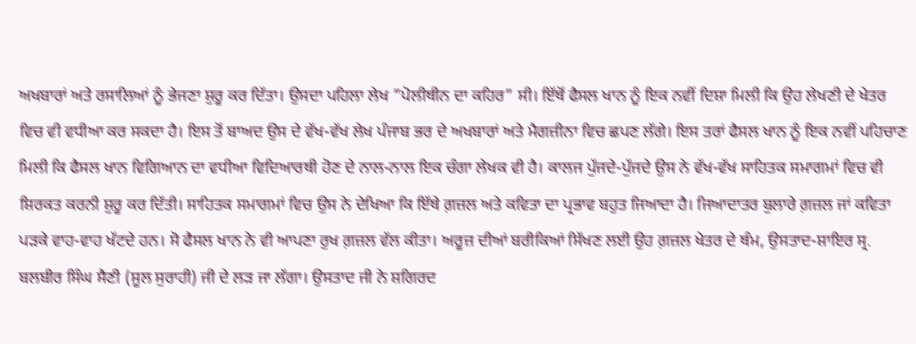ਅਖਬਾਰਾਂ ਅਤੇ ਰਸਾਲਿਆਂ ਨੂੰ ਭੇਜਣਾ ਸ਼ੁਰੂ ਕਰ ਦਿੱਤਾ। ਉਸਦਾ ਪਹਿਲਾ ਲੇਖ ”ਪੋਲੀਥੀਨ ਦਾ ਕਹਿਰ” ਸੀ। ਇੱਥੋਂ ਫੈਸਲ ਖਾਨ ਨੂੰ ਇਕ ਨਵੀਂ ਦਿਸ਼ਾ ਮਿਲੀ ਕਿ ਉਹ ਲੇਖਣੀ ਦੇ ਖੇਤਰ ਵਿਚ ਵੀ ਵਧੀਆ ਕਰ ਸਕਦਾ ਹੈ। ਇਸ ਤੋਂ ਬਾਅਦ ਉਸ ਦੇ ਵੱਖ-ਵੱਖ ਲੇਖ ਪੰਜਾਬ ਭਰ ਦੇ ਅਖਬਾਰਾਂ ਅਤੇ ਮੈਗਜ਼ੀਨਾ ਵਿਚ ਛਪਣ ਲੱਗੇ। ਇਸ ਤਰਾਂ ਫੈਸਲ ਖਾਨ ਨੂੰ ਇਕ ਨਵੀਂ ਪਹਿਚਾਣ ਮਿਲੀ ਕਿ ਫੈਸਲ ਖਾਨ ਵਿਗਿਆਨ ਦਾ ਵਧੀਆ ਵਿਦਿਆਰਥੀ ਹੋਣ ਦੇ ਨਾਲ-ਨਾਲ ਇਕ ਚੰਗਾ ਲੇਖਕ ਵੀ ਹੈ। ਕਾਲਜ ਪੁੱਜਦੇ-ਪੁੱਜਦੇ ਉਸ ਨੇ ਵੱਖ-ਵੱਖ ਸਾਹਿਤਕ ਸਮਾਗਮਾਂ ਵਿਚ ਵੀ ਸ਼ਿਰਕਤ ਕਰਨੀ ਸ਼ੁਰੂ ਕਰ ਦਿੱਤੀ। ਸਾਹਿਤਕ ਸਮਾਗਮਾਂ ਵਿਚ ਉਸ ਨੇ ਦੇਖਿਆ ਕਿ ਇੱਥੇ ਗ਼ਜ਼ਲ ਅਤੇ ਕਵਿਤਾ ਦਾ ਪ੍ਰਭਾਵ ਬਹੁਤ ਜਿਆਦਾ ਹੈ। ਜਿਆਦਾਤਰ ਬੁਲਾਰੇ ਗ਼ਜ਼ਲ ਜਾਂ ਕਵਿਤਾ ਪੜਕੇ ਵਾਹ-ਵਾਹ ਖੱਟਦੇ ਹਨ। ਸੋ ਫੈਸਲ ਖਾਨ ਨੇ ਵੀ ਆਪਣਾ ਰੁਖ ਗ਼ਜ਼ਲ ਵੱਲ ਕੀਤਾ। ਅਰੂਜ਼ ਦੀਆਂ ਬਰੀਕਿਆਂ ਸਿੱਖਣ ਲਈ ਉਹ ਗ਼ਜ਼ਲ ਖੇਤਰ ਦੇ ਥੰਮ, ਉਸਤਾਦ-ਸ਼ਾਇਰ ਸ੍ਰ. ਬਲਬੀਰ ਸਿੰਘ ਸੈਣੀ (ਸੂਲ ਸੁਰਾਹੀ) ਜੀ ਦੇ ਲੜ ਜਾ ਲੱਗਾ। ਉਸਤਾਦ ਜੀ ਨੇ ਸ਼ਗਿਰਦ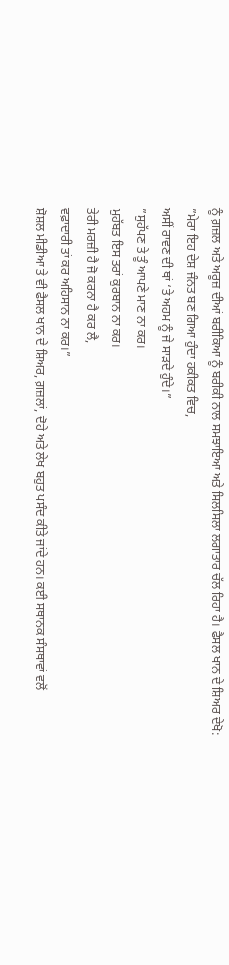ਨੂੰ ਗ਼ਜ਼ਲ ਅਤੇ ਅਰੂਜ਼ ਦੀਆਂ ਬਰੀਕਿਆ ਨੂੰ ਬਰੀਕੀ ਨਾਲ ਸਮਝਾਇਆ ਅਤੇ ਸਿਲਸਿਲਾ ਲਗਾਤਾਰ ਚੱਲ ਰਿਹਾ ਹੈ। ਫੈਸਲ ਖਾਨ ਦੇ ਸ਼ਿਅਰ ਦੇਖੋ:
”ਮੇਰਾ ਇਹ ਦੇਸ਼ ਜੰਨਤ ਬਣ ਗਿਆ ਹੁੰਦਾ ਹਕੀਕਤ ਵਿਚ,
ਅਸੀਂ ਰਾਵਣ ਦੀ ਥਾਂ ‘ਤੇ ਅਹਮ ਨੂੰ ਜੇ ਸਾੜਦੇ ਹੁੰਦੇ।”
”ਸੁਹੱਪਣ ਤੇ ਤੂੰ ਆਪਣੇ ਮਾਣ ਨਾ ਕਰ।
ਮੁਹੱਬਤ ਇਸ ਤਰਾਂ ਕੁਰਬਾਨ ਨਾ ਕਰ।
ਤੇਰੀ ਮਰਜ਼ੀ ਹੈ ਜੋ ਕਰਨਾ ਹੈ ਕਰ ਲੈ,
ਵਫ਼ਾਦਾਰੀ ਤਾਂ ਕਰ ਅਹਿਸਾਨ ਨਾ ਕਰ।”
ਸ਼ੋਸ਼ਲ ਮੀਡੀਆ ਤੇ ਵੀ ਫੈਸਲ ਖਾਨ ਦੇ ਸ਼ਿਅਰ, ਗ਼ਜ਼ਲਾਂ, ਦੋਹੇ ਅਤੇ ਲੇਖ ਬਹੁਤ ਪਸੰਦ ਕੀਤੇ ਜਾਂਦੇ ਹਨ। ਕਈ ਸਥਾਨਕ ਸੰਸਥਾਵਾਂ ਵਲੋਂ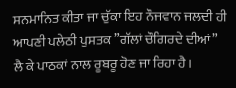ਸਨਮਾਨਿਤ ਕੀਤਾ ਜਾ ਚੁੱਕਾ ਇਹ ਨੌਜਵਾਨ ਜਲਦੀ ਹੀ ਆਪਣੀ ਪਲੇਠੀ ਪੁਸਤਕ ”ਗੱਲਾਂ ਚੌਗਿਰਦੇ ਦੀਆਂ” ਲੈ ਕੇ ਪਾਠਕਾਂ ਨਾਲ ਰੂਬਰੂ ਹੋਣ ਜਾ ਰਿਹਾ ਹੈ।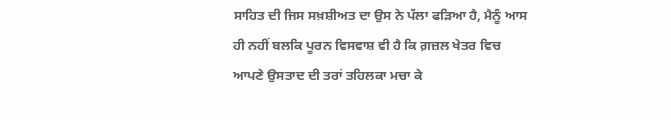ਸਾਹਿਤ ਦੀ ਜਿਸ ਸਖ਼ਸ਼ੀਅਤ ਦਾ ਉਸ ਨੇ ਪੱਲਾ ਫੜਿਆ ਹੈ, ਮੈਨੂੰ ਆਸ ਹੀ ਨਹੀਂ ਬਲਕਿ ਪੂਰਨ ਵਿਸਵਾਸ਼ ਵੀ ਹੈ ਕਿ ਗ਼ਜ਼ਲ ਖੇਤਰ ਵਿਚ ਆਪਣੇ ਉਸਤਾਦ ਦੀ ਤਰਾਂ ਤਹਿਲਕਾ ਮਚਾ ਕੇ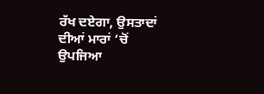ਰੱਖ ਦਏਗਾ, ਉਸਤਾਦਾਂ ਦੀਆਂ ਮਾਰਾਂ ‘ਚੋਂ ਉਪਜਿਆ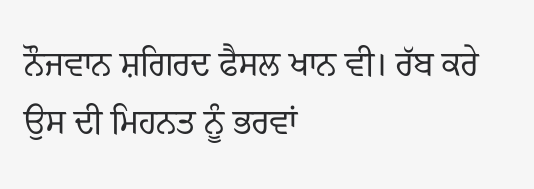ਨੌਜਵਾਨ ਸ਼ਗਿਰਦ ਫੈਸਲ ਖਾਨ ਵੀ। ਰੱਬ ਕਰੇ ਉਸ ਦੀ ਮਿਹਨਤ ਨੂੰ ਭਰਵਾਂ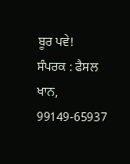ਬੂਰ ਪਵੇ!
ਸੰਪਰਕ : ਫੈਸਲ ਖਾਨ, 99149-65937